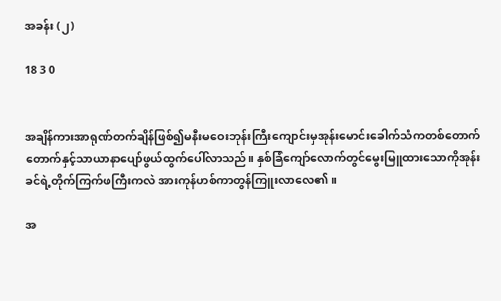အခန်း (၂)

18 3 0


အချိန်ကားအာရုဏ်တက်ချိန်ဖြစ်၍မနီးမဝေးဘုန်းကြီးကျောင်းမှအုန်းမောင်းခေါက်သံကတစ်တောက်တောက်နှင့်သာယာနာပျော်ဖွယ်ထွက်ပေါ်လာသည်။ နှစ်ခြံကျော်လောက်တွင်မွေးမြူထားသောကိုအုန်းခင်ရဲ့တိုက်ကြက်ဖကြီးကလဲ အားကုန်ဟစ်ကာတွန်ကြူးလာလေ၏။

အ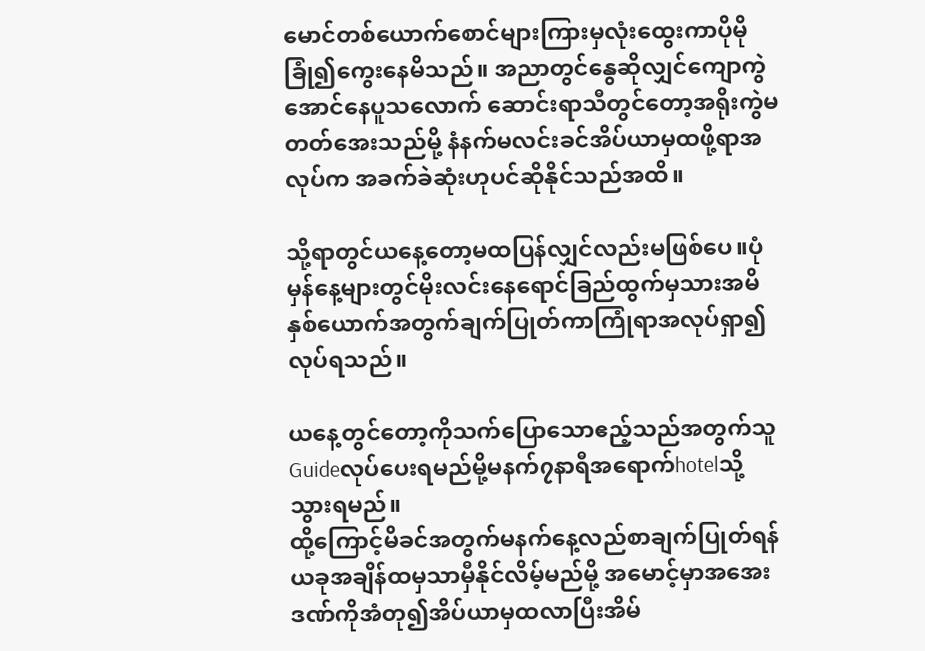မောင်တစ်ယောက်စောင်များကြားမှလုံးထွေးကာပိုမိုခြုံ၍ကွေးနေမိသည်။ အညာတွင်နွေဆိုလျှင်ကျောကွဲအောင်နေပူသလောက် ဆောင်းရာသီတွင်တော့အရိုးကွဲမတတ်အေးသည်မို့ နံနက်မလင်းခင်အိပ်ယာမှထဖို့ရာအလုပ်က အခက်ခဲဆုံးဟုပင်ဆိုနိုင်သည်အထိ။

သို့ရာတွင်ယနေ့တော့မထပြန်လျှင်လည်းမဖြစ်ပေ။ပုံမှန်နေ့များတွင်မိုးလင်းနေရောင်ခြည်ထွက်မှသားအမိနှစ်ယောက်အတွက်ချက်ပြုတ်ကာကြုံရာအလုပ်ရှာ၍လုပ်ရသည်။

ယနေ့တွင်တော့ကိုသက်ပြောသောဧည့်သည်အတွက်သူGuideလုပ်ပေးရမည်မို့မနက်၇နာရီအရောက်hotelသို့သွားရမည်။
ထို့ကြောင့်မိခင်အတွက်မနက်နေ့လည်စာချက်ပြုတ်ရန်ယခုအချိန်ထမှသာမှီနိုင်လိမ့်မည်မို့ အမောင့်မှာအအေးဒဏ်ကိုအံတု၍အိပ်ယာမှထလာပြီးအိမ်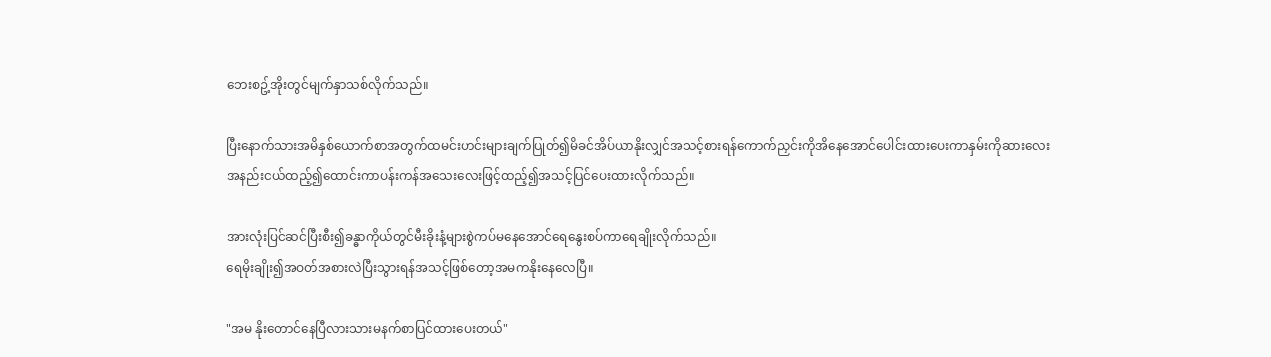ဘေးစဥ့်အိုးတွင်မျက်နှာသစ်လိုက်သည်။

ပြီးနောက်သားအမိနှစ်ယောက်စာအတွက်ထမင်းဟင်းများချက်ပြုတ်၍မိခင်အိပ်ယာနိုးလျှင်အသင့်စားရန်ကောက်ညှင်းကိုအိနေအောင်ပေါင်းထားပေးကာနှမ်းကိုဆားလေးအနည်းငယ်ထည့်၍ထောင်းကာပန်းကန်အသေးလေးဖြင့်ထည့်၍အသင့်ပြင်ပေးထားလိုက်သည်။

အားလုံးပြင်ဆင်ပြီးစီး၍ခန္ဓာကိုယ်တွင်မီးခိုးနံ့များစွဲကပ်မနေအောင်ရေနွေးစပ်ကာရေချိုးလိုက်သည်။
ရေမိုးချိုး၍အဝတ်အစားလဲပြီးသွားရန်အသင့်ဖြစ်တော့အမကနိုးနေလေပြီ။

"အမ နိုးတောင်နေပြီလားသားမနက်စာပြင်ထားပေးတယ်"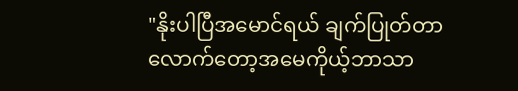"နိုးပါပြီအမောင်ရယ် ချက်ပြုတ်တာလောက်တော့အမေကိုယ့်ဘာသာ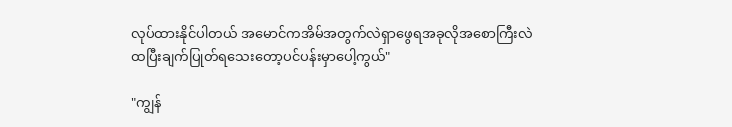လုပ်ထားနိုင်ပါတယ် အမောင်ကအိမ်အတွက်လဲရှာဖွေရအခုလိုအစောကြီးလဲထပြီးချက်ပြုတ်ရသေးတော့ပင်ပန်းမှာပေါ့ကွယ်"

"ကျွန်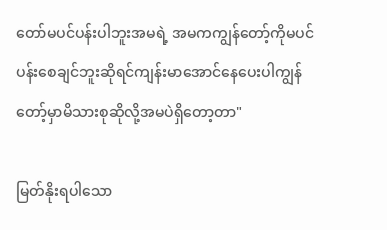တော်မပင်ပန်းပါဘူးအမရဲ့ အမကကျွန်တော့်ကိုမပင်ပန်းစေချင်ဘူးဆိုရင်ကျန်းမာအောင်နေပေးပါကျွန်တော့်မှာမိသားစုဆိုလို့အမပဲရှိတော့တာ"

မြတ်နိုးရပါသော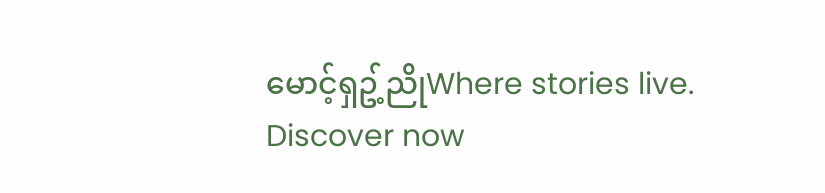မောင့်ရှဥ့်ညိုWhere stories live. Discover now